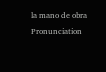la mano de obra
Pronunciation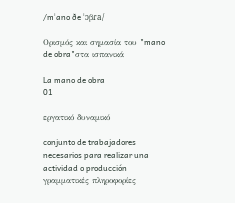/mˈano ðe ˈɔβɾa/

Ορισμός και σημασία του "mano de obra"στα ισπανικά

La mano de obra
01

εργατικό δυναμικό

conjunto de trabajadores necesarios para realizar una actividad o producción
γραμματικές πληροφορίες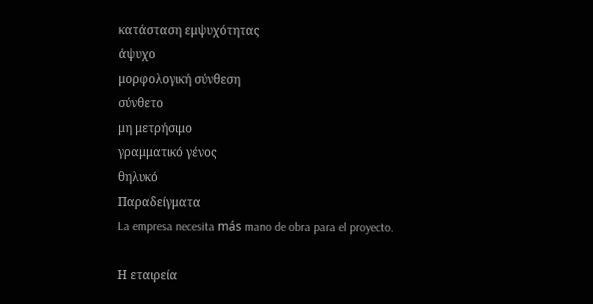κατάσταση εμψυχότητας
άψυχο
μορφολογική σύνθεση
σύνθετο
μη μετρήσιμο
γραμματικό γένος
θηλυκό
Παραδείγματα
La empresa necesita más mano de obra para el proyecto.

Η εταιρεία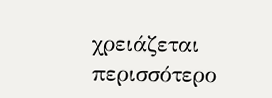χρειάζεται περισσότερο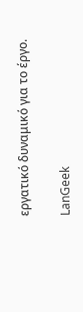εργατικό δυναμικό για το έργο.

LanGeek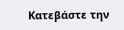Κατεβάστε την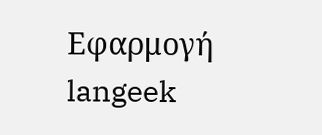Εφαρμογή
langeek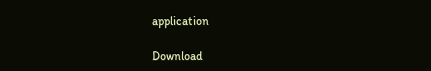application

Download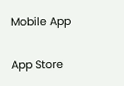Mobile App

App Store